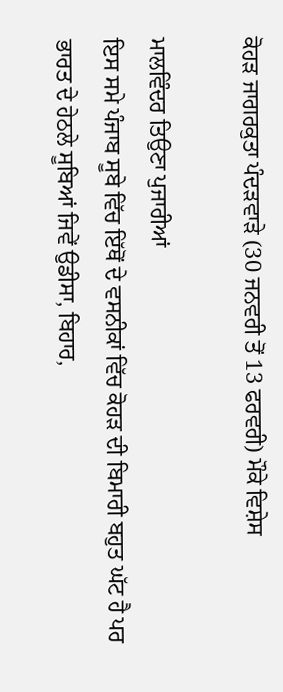ਕੋਹੜ ਜਾਗਰਕੁਤਾ ਪੰਦੜਵਾੜੇ (30 ਜਨਵਰੀ ਤੋਂ 13 ਫਰਵਰੀ) ਮੌਕੇ ਵਿਸ਼ੇਸ

ਮਾਲਵਿੰਦਰ ਤਿਉਣਾ ਪੁਜਾਰੀਆਂ
ਇਸ ਸਮੇ ਪੰਜਾਬ ਸੂਬੇ ਵਿੱਚ ਇੱਥੋਂ ਦੇ ਵਸਨੀਕਾਂ ਵਿੱਚ ਕੋਹੜ ਦੀ ਬਿਮਾਰੀ ਬਹੁਤ ਘੱਟ ਹੈ ਪਰ ਭਾਰਤ ਦੇ ਹੇਠਲੇ ਸੂਬਿਆਂ ਜਿਵੇਂ ਉਡੀਸਾ, ਬਿਹਾਰ,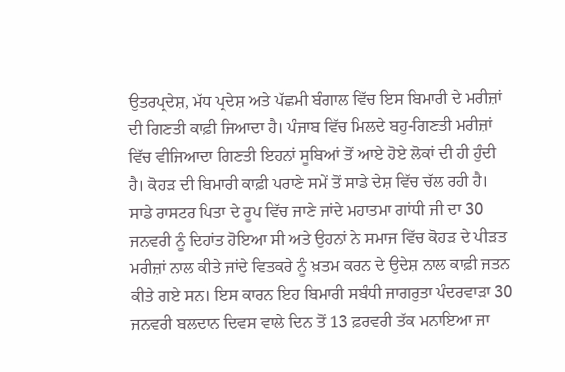ਉਤਰਪ੍ਰਦੇਸ਼, ਮੱਧ ਪ੍ਰਦੇਸ਼ ਅਤੇ ਪੱਛਮੀ ਬੰਗਾਲ ਵਿੱਚ ਇਸ ਬਿਮਾਰੀ ਦੇ ਮਰੀਜ਼ਾਂ ਦੀ ਗਿਣਤੀ ਕਾਫ਼ੀ ਜਿਆਦਾ ਹੈ। ਪੰਜਾਬ ਵਿੱਚ ਮਿਲਦੇ ਬਹੁ-ਗਿਣਤੀ ਮਰੀਜ਼ਾਂ ਵਿੱਚ ਵੀਜਿਆਦਾ ਗਿਣਤੀ ਇਹਨਾਂ ਸੂਬਿਆਂ ਤੋਂ ਆਏ ਹੋਏ ਲੋਕਾਂ ਦੀ ਹੀ ਹੁੰਦੀ ਹੈ। ਕੋਹੜ ਦੀ ਬਿਮਾਰੀ ਕਾਫ਼ੀ ਪਰਾਣੇ ਸਮੇਂ ਤੋਂ ਸਾਡੇ ਦੇਸ਼ ਵਿੱਚ ਚੱਲ ਰਹੀ ਹੈ। ਸਾਡੇ ਰਾਸਟਰ ਪਿਤਾ ਦੇ ਰੂਪ ਵਿੱਚ ਜਾਣੇ ਜਾਂਦੇ ਮਹਾਤਮਾ ਗਾਂਧੀ ਜੀ ਦਾ 30 ਜਨਵਰੀ ਨੂੰ ਦਿਹਾਂਤ ਹੋਇਆ ਸੀ ਅਤੇ ਉਹਨਾਂ ਨੇ ਸਮਾਜ ਵਿੱਚ ਕੋਹੜ ਦੇ ਪੀੜਤ ਮਰੀਜ਼ਾਂ ਨਾਲ ਕੀਤੇ ਜਾਂਦੇ ਵਿਤਕਰੇ ਨੂੰ ਖ਼ਤਮ ਕਰਨ ਦੇ ਉਦੇਸ਼ ਨਾਲ ਕਾਫ਼ੀ ਜਤਨ ਕੀਤੇ ਗਏ ਸਨ। ਇਸ ਕਾਰਨ ਇਹ ਬਿਮਾਰੀ ਸਬੰਧੀ ਜਾਗਰੁਤਾ ਪੰਦਰਵਾੜਾ 30 ਜਨਵਰੀ ਬਲਦਾਨ ਦਿਵਸ ਵਾਲੇ ਦਿਨ ਤੋਂ 13 ਫ਼ਰਵਰੀ ਤੱਕ ਮਨਾਇਆ ਜਾ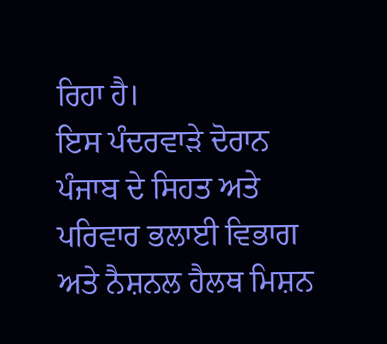ਰਿਹਾ ਹੈ।
ਇਸ ਪੰਦਰਵਾੜੇ ਦੋਰਾਨ ਪੰਜਾਬ ਦੇ ਸਿਹਤ ਅਤੇ ਪਰਿਵਾਰ ਭਲਾਈ ਵਿਭਾਗ ਅਤੇ ਨੈਸ਼ਨਲ ਹੈਲਥ ਮਿਸ਼ਨ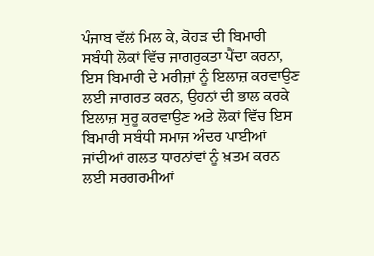ਪੰਜਾਬ ਵੱਲਂ ਮਿਲ ਕੇ, ਕੋਹੜ ਦੀ ਬਿਮਾਰੀ ਸਬੰਧੀ ਲੋਕਾਂ ਵਿੱਚ ਜਾਗਰੁਕਤਾ ਪੈਂਦਾ ਕਰਨਾ, ਇਸ ਬਿਮਾਰੀ ਦੇ ਮਰੀਜ਼ਾਂ ਨੂੰ ਇਲਾਜ਼ ਕਰਵਾਉਣ ਲਈ ਜਾਗਰਤ ਕਰਨ, ਉਹਨਾਂ ਦੀ ਭਾਲ ਕਰਕੇ ਇਲਾਜ਼ ਸੁਰੂ ਕਰਵਾਉਣ ਅਤੇ ਲੋਕਾਂ ਵਿੱਚ ਇਸ ਬਿਮਾਰੀ ਸਬੰਧੀ ਸਮਾਜ ਅੰਦਰ ਪਾਈਆਂ ਜਾਂਦੀਆਂ ਗਲਤ ਧਾਰਨਾਂਵਾਂ ਨੂੰ ਖ਼ਤਮ ਕਰਨ ਲਈ ਸਰਗਰਮੀਆਂ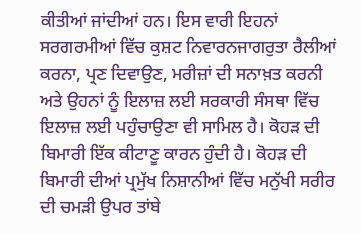ਕੀਤੀਆਂ ਜਾਂਦੀਆਂ ਹਨ। ਇਸ ਵਾਰੀ ਇਹਨਾਂ ਸਰਗਰਮੀਆਂ ਵਿੱਚ ਕੁਸ਼ਟ ਨਿਵਾਰਨਜਾਗਰੁਤਾ ਰੈਲੀਆਂ ਕਰਨਾ, ਪ੍ਰਣ ਦਿਵਾਉਣ, ਮਰੀਜ਼ਾਂ ਦੀ ਸਨਾਖ਼ਤ ਕਰਨੀ ਅਤੇ ਉਹਨਾਂ ਨੂੰ ਇਲਾਜ਼ ਲਈ ਸਰਕਾਰੀ ਸੰਸਥਾ ਵਿੱਚ ਇਲਾਜ਼ ਲਈ ਪਹੁੰਚਾਉਣਾ ਵੀ ਸਾਮਿਲ ਹੈ। ਕੋਹੜ ਦੀ ਬਿਮਾਰੀ ਇੱਕ ਕੀਟਾਣੂ ਕਾਰਨ ਹੁੰਦੀ ਹੈ। ਕੋਹੜ ਦੀ ਬਿਮਾਰੀ ਦੀਆਂ ਪ੍ਰਮੁੱਖ ਨਿਸ਼ਾਨੀਆਂ ਵਿੱਚ ਮਨੁੱਖੀ ਸਰੀਰ ਦੀ ਚਮੜੀ ਉਪਰ ਤਾਂਬੇ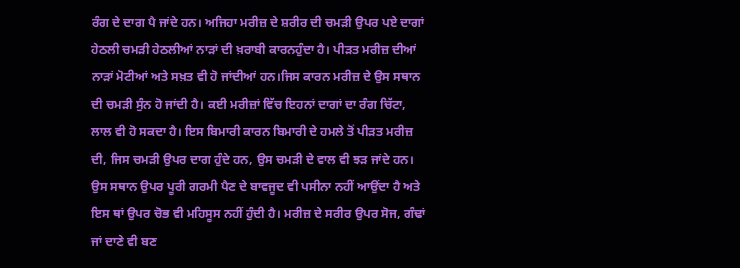ਰੰਗ ਦੇ ਦਾਗ ਪੈ ਜਾਂਦੇ ਹਨ। ਅਜਿਹਾ ਮਰੀਜ਼ ਦੇ ਸ਼ਰੀਰ ਦੀ ਚਮੜੀ ਉਪਰ ਪਏ ਦਾਗਾਂ ਹੇਠਲੀ ਚਮੜੀ ਹੇਠਲੀਆਂ ਨਾੜਾਂ ਦੀ ਖ਼ਰਾਬੀ ਕਾਰਨਹੁੰਦਾ ਹੈ। ਪੀੜਤ ਮਰੀਜ਼ ਦੀਆਂ ਨਾੜਾਂ ਮੋਟੀਆਂ ਅਤੇ ਸਖ਼ਤ ਵੀ ਹੋ ਜਾਂਦੀਆਂ ਹਨ।ਜਿਸ ਕਾਰਨ ਮਰੀਜ਼ ਦੇ ਉਸ ਸਥਾਨ ਦੀ ਚਮੜੀ ਸੁੰਨ ਹੋ ਜਾਂਦੀ ਹੈ। ਕਈ ਮਰੀਜ਼ਾਂ ਵਿੱਚ ਇਹਨਾਂ ਦਾਗਾਂ ਦਾ ਰੰਗ ਚਿੱਟਾ, ਲਾਲ ਵੀ ਹੋ ਸਕਦਾ ਹੈ। ਇਸ ਬਿਮਾਰੀ ਕਾਰਨ ਬਿਮਾਰੀ ਦੇ ਹਮਲੇ ਤੋਂ ਪੀੜਤ ਮਰੀਜ਼ ਦੀ, ਜਿਸ ਚਮੜੀ ਉਪਰ ਦਾਗ ਹੁੰਦੇ ਹਨ, ਉਸ ਚਮੜੀ ਦੇ ਵਾਲ ਵੀ ਝੜ ਜਾਂਦੇ ਹਨ। ਉਸ ਸਥਾਨ ਉਪਰ ਪੂਰੀ ਗਰਮੀ ਪੈਣ ਦੇ ਬਾਵਜੂਦ ਵੀ ਪਸੀਨਾ ਨਹੀਂ ਆਉਂਦਾ ਹੈ ਅਤੇ ਇਸ ਥਾਂ ਉਪਰ ਚੋਭ ਵੀ ਮਹਿਸੂਸ ਨਹੀਂ ਹੁੰਦੀ ਹੈ। ਮਰੀਜ਼ ਦੇ ਸਰੀਰ ਉਪਰ ਸੋਜ, ਗੰਢਾਂ ਜਾਂ ਦਾਣੇ ਵੀ ਬਣ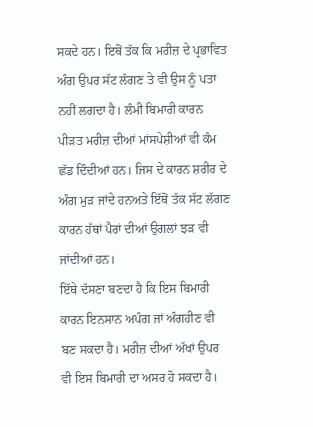ਸਕਦੇ ਹਨ। ਇਥੋਂ ਤੱਕ ਕਿ ਮਰੀਜ਼ ਦੇ ਪ੍ਰਭਾਵਿਤ ਅੰਗ ਉਪਰ ਸੱਟ ਲੱਗਣ ਤੇ ਵੀ ਉਸ ਨੂੰ ਪਤਾ ਨਹੀਂ ਲਗਦਾ ਹੈ। ਲੰਮੀ ਬਿਮਾਰੀ ਕਾਰਨ ਪੀੜਤ ਮਰੀਜ਼ ਦੀਆਂ ਮਾਂਸਪੇਸ਼ੀਆਂ ਵੀ ਕੰਮ ਛੱਡ ਦਿੰਦੀਆਂ ਹਨ। ਜਿਸ ਦੇ ਕਾਰਨ ਸ਼ਰੀਰ ਦੇ ਅੰਗ ਮੁੜ ਜਾਂਦੇ ਹਨਅਤੇ ਇੱਥੋਂ ਤੱਕ ਸੱਟ ਲੱਗਣ ਕਾਰਨ ਹੱਥਾਂ ਪੈਰਾਂ ਦੀਆਂ ਉਗਲਾਂ ਝੜ ਵੀ ਜਾਂਦੀਆਂ ਹਨ।
ਇੱਥੇ ਦੱਸਣਾ ਬਣਦਾ ਹੈ ਕਿ ਇਸ ਬਿਮਾਰੀ ਕਾਰਨ ਇਨਸਾਨ ਅਪੰਗ ਜਾਂ ਅੰਗਹੀਣ ਵੀ ਬਣ ਸਕਦਾ ਹੈ। ਮਰੀਜ਼ ਦੀਆਂ ਅੱਖਾਂ ਉਪਰ ਵੀ ਇਸ ਬਿਮਾਰੀ ਦਾ ਅਸਰ ਹੋ ਸਕਦਾ ਹੈ।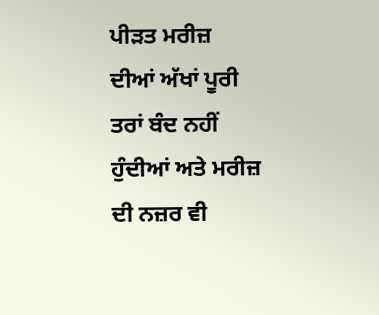ਪੀੜਤ ਮਰੀਜ਼ ਦੀਆਂ ਅੱਖਾਂ ਪੂਰੀ ਤਰਾਂ ਬੰਦ ਨਹੀਂ ਹੁੰਦੀਆਂ ਅਤੇ ਮਰੀਜ਼ ਦੀ ਨਜ਼ਰ ਵੀ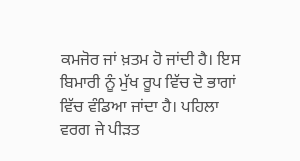ਕਮਜੋਰ ਜਾਂ ਖ਼ਤਮ ਹੋ ਜਾਂਦੀ ਹੈ। ਇਸ ਬਿਮਾਰੀ ਨੂੰ ਮੁੱਖ ਰੂਪ ਵਿੱਚ ਦੋ ਭਾਗਾਂ ਵਿੱਚ ਵੰਡਿਆ ਜਾਂਦਾ ਹੈ। ਪਹਿਲਾ ਵਰਗ ਜੇ ਪੀੜਤ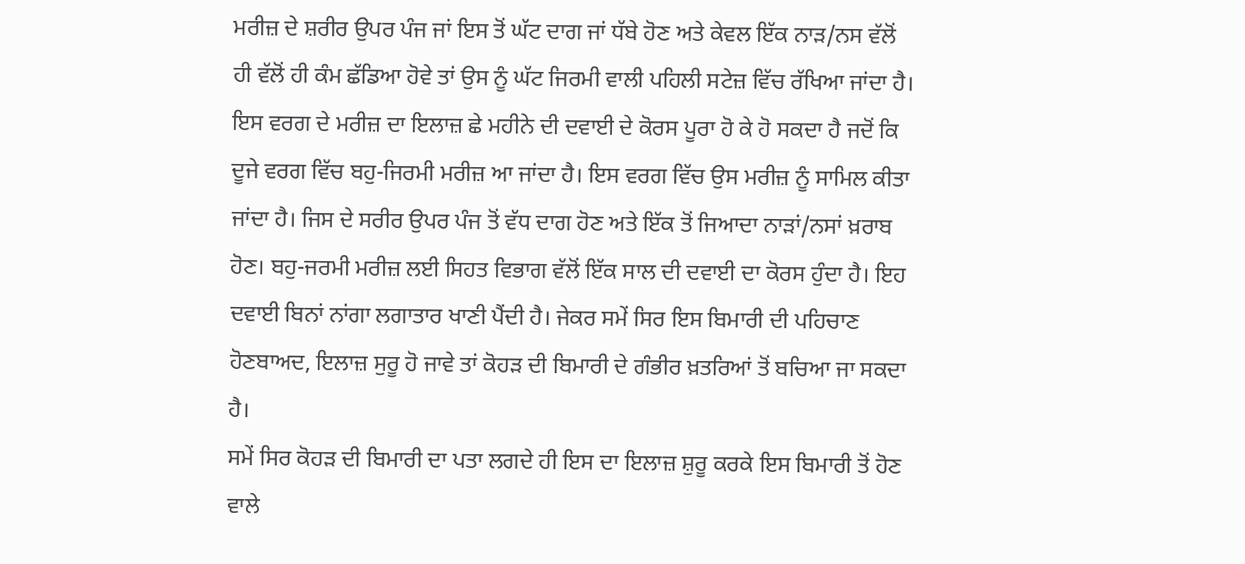ਮਰੀਜ਼ ਦੇ ਸ਼ਰੀਰ ਉਪਰ ਪੰਜ ਜਾਂ ਇਸ ਤੋਂ ਘੱਟ ਦਾਗ ਜਾਂ ਧੱਬੇ ਹੋਣ ਅਤੇ ਕੇਵਲ ਇੱਕ ਨਾੜ/ਨਸ ਵੱਲੋਂ ਹੀ ਵੱਲੋਂ ਹੀ ਕੰਮ ਛੱਡਿਆ ਹੋਵੇ ਤਾਂ ਉਸ ਨੂੰ ਘੱਟ ਜਿਰਮੀ ਵਾਲੀ ਪਹਿਲੀ ਸਟੇਜ਼ ਵਿੱਚ ਰੱਖਿਆ ਜਾਂਦਾ ਹੈ। ਇਸ ਵਰਗ ਦੇ ਮਰੀਜ਼ ਦਾ ਇਲਾਜ਼ ਛੇ ਮਹੀਨੇ ਦੀ ਦਵਾਈ ਦੇ ਕੋਰਸ ਪੂਰਾ ਹੋ ਕੇ ਹੋ ਸਕਦਾ ਹੈ ਜਦੋਂ ਕਿ ਦੂਜੇ ਵਰਗ ਵਿੱਚ ਬਹੁ-ਜਿਰਮੀ ਮਰੀਜ਼ ਆ ਜਾਂਦਾ ਹੈ। ਇਸ ਵਰਗ ਵਿੱਚ ਉਸ ਮਰੀਜ਼ ਨੂੰ ਸਾਮਿਲ ਕੀਤਾ ਜਾਂਦਾ ਹੈ। ਜਿਸ ਦੇ ਸਰੀਰ ਉਪਰ ਪੰਜ ਤੋਂ ਵੱਧ ਦਾਗ ਹੋਣ ਅਤੇ ਇੱਕ ਤੋਂ ਜਿਆਦਾ ਨਾੜਾਂ/ਨਸਾਂ ਖ਼ਰਾਬ ਹੋਣ। ਬਹੁ-ਜਰਮੀ ਮਰੀਜ਼ ਲਈ ਸਿਹਤ ਵਿਭਾਗ ਵੱਲੋਂ ਇੱਕ ਸਾਲ ਦੀ ਦਵਾਈ ਦਾ ਕੋਰਸ ਹੁੰਦਾ ਹੈ। ਇਹ ਦਵਾਈ ਬਿਨਾਂ ਨਾਂਗਾ ਲਗਾਤਾਰ ਖਾਣੀ ਪੈਂਦੀ ਹੈ। ਜੇਕਰ ਸਮੇਂ ਸਿਰ ਇਸ ਬਿਮਾਰੀ ਦੀ ਪਹਿਚਾਣ ਹੋਣਬਾਅਦ, ਇਲਾਜ਼ ਸੁਰੂ ਹੋ ਜਾਵੇ ਤਾਂ ਕੋਹੜ ਦੀ ਬਿਮਾਰੀ ਦੇ ਗੰਭੀਰ ਖ਼ਤਰਿਆਂ ਤੋਂ ਬਚਿਆ ਜਾ ਸਕਦਾ ਹੈ।
ਸਮੇਂ ਸਿਰ ਕੋਹੜ ਦੀ ਬਿਮਾਰੀ ਦਾ ਪਤਾ ਲਗਦੇ ਹੀ ਇਸ ਦਾ ਇਲਾਜ਼ ਸ਼ੁਰੂ ਕਰਕੇ ਇਸ ਬਿਮਾਰੀ ਤੋਂ ਹੋਣ ਵਾਲੇ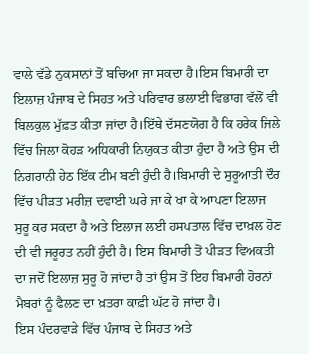ਵਾਲੇ ਵੱਡੇ ਨੁਕਸਾਨਾਂ ਤੋਂ ਬਚਿਆ ਜਾ ਸਕਦਾ ਹੈ।ਇਸ ਬਿਮਾਰੀ ਦਾ ਇਲਾਜ਼ ਪੰਜਾਬ ਦੇ ਸਿਹਤ ਅਤੇ ਪਰਿਵਾਰ ਭਲਾਈ ਵਿਭਾਗ ਵੱਲੋਂ ਵੀ ਬਿਲਕੁਲ ਮੁੱਫ਼ਤ ਕੀਤਾ ਜਾਂਦਾ ਹੈ।ਇੱਥੇ ਦੱਸਣਯੋਗ ਹੈ ਕਿ ਹਰੇਕ ਜਿਲੇ ਵਿੱਚ ਜਿਲਾ ਕੋਹੜ ਅਧਿਕਾਰੀ ਨਿਯੁਕਤ ਕੀਤਾ ਹੁੰਦਾ ਹੈ ਅਤੇ ਉਸ ਦੀ ਨਿਗਰਾਨੀ ਹੇਠ ਇੱਕ ਟੀਮ ਬਣੀ ਹੁੰਦੀ ਹੈ।ਬਿਮਾਰੀ ਦੇ ਸੁਰੂਆਤੀ ਦੌਰ ਵਿੱਚ ਪੀੜਤ ਮਰੀਜ਼ ਦਵਾਈ ਘਰੇ ਜਾ ਕੇ ਖਾ ਕੇ ਆਪਣਾ ਇਲਾਜ ਸੁਰੂ ਕਰ ਸਕਦਾ ਹੈ ਅਤੇ ਇਲਾਜ ਲਈ ਹਸਪਤਾਲ ਵਿੱਚ ਦਾਖ਼ਲ ਹੋਣ ਦੀ ਵੀ ਜਰੂਰਤ ਨਹੀਂ ਹੁੰਦੀ ਹੈ। ਇਸ ਬਿਮਾਰੀ ਤੋਂ ਪੀੜਤ ਵਿਅਕਤੀ ਦਾ ਜਦੋਂ ਇਲਾਜ਼ ਸੁਰੂ ਹੋ ਜਾਂਦਾ ਹੈ ਤਾਂ ਉਸ ਤੋਂ ਇਹ ਬਿਮਾਰੀ ਹੋਰਨਾਂ ਮੈਬਰਾਂ ਨੂੰ ਫੈਲਣ ਦਾ ਖ਼ਤਰਾ ਕਾਫ਼ੀ ਘੱਟ ਹੋ ਜਾਂਦਾ ਹੈ।
ਇਸ ਪੰਦਰਵਾੜੇ ਵਿੱਚ ਪੰਜਾਬ ਦੇ ਸਿਹਤ ਅਤੇ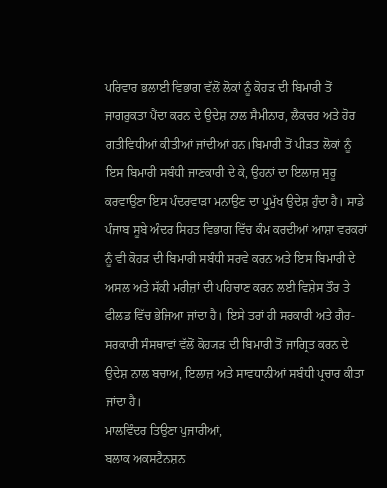ਪਰਿਵਾਰ ਭਲਾਈ ਵਿਭਾਗ ਵੱਲੋਂ ਲੋਕਾਂ ਨੂੰ ਕੋਹੜ ਦੀ ਬਿਮਾਰੀ ਤੋਂ ਜਾਗਰੁਕਤਾ ਪੈਂਦਾ ਕਰਨ ਦੇ ਉਦੇਸ਼ ਨਾਲ ਸੈਮੀਨਾਰ, ਲੈਕਚਰ ਅਤੇ ਹੋਰ ਗਤੀਵਿਧੀਆਂ ਕੀਤੀਆਂ ਜਾਂਦੀਆਂ ਹਨ।ਬਿਮਾਰੀ ਤੋਂ ਪੀੜਤ ਲੋਕਾਂ ਨੂੰ ਇਸ ਬਿਮਾਰੀ ਸਬੰਧੀ ਜਾਣਕਾਰੀ ਦੇ ਕੇ, ਉਹਨਾਂ ਦਾ ਇਲਾਜ਼ ਸੁਰੂ ਕਰਵਾਉਣਾ ਇਸ ਪੰਦਰਵਾੜਾ ਮਨਾਉਣ ਦਾ ਪ੍ਰੁਮੁੱਖ ਉਦੇਸ਼ ਹੁੰਦਾ ਹੈ। ਸਾਡੇ ਪੰਜਾਬ ਸੂਬੇ ਅੰਦਰ ਸਿਹਤ ਵਿਭਾਗ ਵਿੱਚ ਕੰਮ ਕਰਦੀਆਂ ਆਸ਼ਾ ਵਰਕਰਾਂ ਨੂੰ ਵੀ ਕੋਹੜ ਦੀ ਬਿਮਾਰੀ ਸਬੰਧੀ ਸਰਵੇ ਕਰਨ ਅਤੇ ਇਸ ਬਿਮਾਰੀ ਦੇ ਅਸਲ ਅਤੇ ਸੱਕੀ ਮਰੀਜ਼ਾਂ ਦੀ ਪਹਿਚਾਣ ਕਰਨ ਲਈ ਵਿਸ਼ੇਸ ਤੌਰ ਤੇ ਫੀਲਡ ਵਿੱਚ ਭੇਜਿਆ ਜਾਂਦਾ ਹੈ। ਇਸੇ ਤਰਾਂ ਹੀ ਸਰਕਾਰੀ ਅਤੇ ਗੈਰ-ਸਰਕਾਰੀ ਸੰਸਥਾਵਾਂ ਵੱਲੋਂ ਕੋਹ੍ਯੜ ਦੀ ਬਿਮਾਰੀ ਤੋਂ ਜਾਗ੍ਰਿਤ ਕਰਨ ਦੇ ਉਦੇਸ਼ ਨਾਲ ਬਚਾਅ, ਇਲਾਜ਼ ਅਤੇ ਸਾਵਧਾਨੀਆਂ ਸਬੰਧੀ ਪ੍ਰਚਾਰ ਕੀਤਾ ਜਾਂਦਾ ਹੈ।
ਮਾਲਵਿੰਦਰ ਤਿਉਣਾ ਪੁਜਾਰੀਆਂ,
ਬਲਾਕ ਅਕਸਟੈਨਸ਼ਨ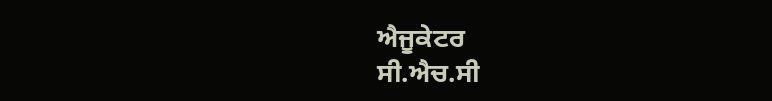ਐਜੂਕੇਟਰ
ਸੀ.ਐਚ.ਸੀ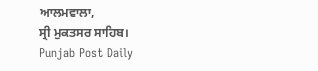ਆਲਮਵਾਲਾ,
ਸ੍ਰੀ ਮੁਕਤਸਰ ਸਾਹਿਬ।
Punjab Post Daily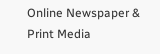Online Newspaper & Print Media